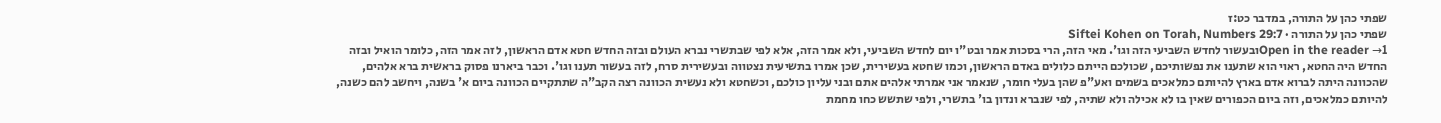שפתי כהן על התורה, במדבר כט:ז
שפתי כהן על התורה · Siftei Kohen on Torah, Numbers 29:7
Open in the reader →1ובעשור לחדש השביעי הזה וגו'. מאי הזה, הרי בסכות אמר ובט"ו יום לחדש השביעי, ולא אמר הזה, אלא לפי שבתשרי נברא העולם ובזה החדש חטא אדם הראשון, לזה אמר הזה, כלומר הואיל ובזה החדש היה החטא, ראוי הוא שתענו את נפשותיכם, שכולכם הייתם כלולים באדם הראשון, וכמו שחטא בעשירית, שכן אמרו בתשיעית נצטווה ובעשירית סרח, לזה בעשור תענו וגו'. וכבר ביארנו פסוק בראשית ברא אלהים, שהכוונה היתה לברוא אדם בארץ להיותם כמלאכים בשמים ואע"פ שהן בעלי חומר, שנאמר אני אמרתי אלהים אתם ובני עליון כולכם, וכשחטא ולא נעשית הכוונה רצה הקב"ה שתתקיים הכוונה ביום א' בשנה, ויחשב להם כשנה, להיותם כמלאכים, וזה ביום הכפורים שאין בו לא אכילה ולא שתיה, לפי שנברא ונדון בו' בתשרי, ולפי שתשש כחו מחמת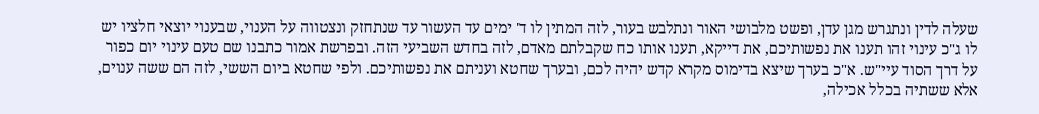שעלה לדין ונתגרש מגן עדן, ופשט מלבושי האור ונתלבש בעור, לזה המתין לו ד' ימים עד העשור עד שנתחזק ונצטווה על הענוי, שבענוי יוצאי חלציו יש לו ג"כ עינוי זהו תענו את נפשותיכם, את דייקא, תענו אותו כח שקבלתם מאדם, לזה בחדש השביעי הזה. ובפרשת אמור כתבנו שם טעם עינוי יום כפור על דרך הסוד עיי"ש. א"כ בערך שיצא בדימוס מקרא קדש יהיה לכם, ובערך שחטא ועניתם את נפשותיכם. ולפי שחטא ביום הששי, לזה הם ששה ענוים, אלא ששתיה בכלל אכילה,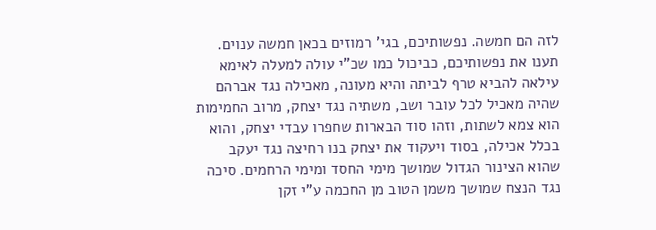לזה הם חמשה. נפשותיכם, בגי' רמוזים בכאן חמשה ענוים. תענו את נפשותיכם, כביכול כמו שכ"י עולה למעלה לאימא עילאה להביא טרף לביתה והיא מעונה, מאכילה נגד אברהם שהיה מאכיל לכל עובר ושב, משתיה נגד יצחק, מרוב החמימות הוא צמא לשתות, וזהו סוד הבארות שחפרו עבדי יצחק, והוא בכלל אכילה, בסוד ויעקוד את יצחק בנו רחיצה נגד יעקב שהוא הצינור הגדול שמושך מימי החסד ומימי הרחמים. סיכה נגד הנצח שמושך משמן הטוב מן החכמה ע"י זקן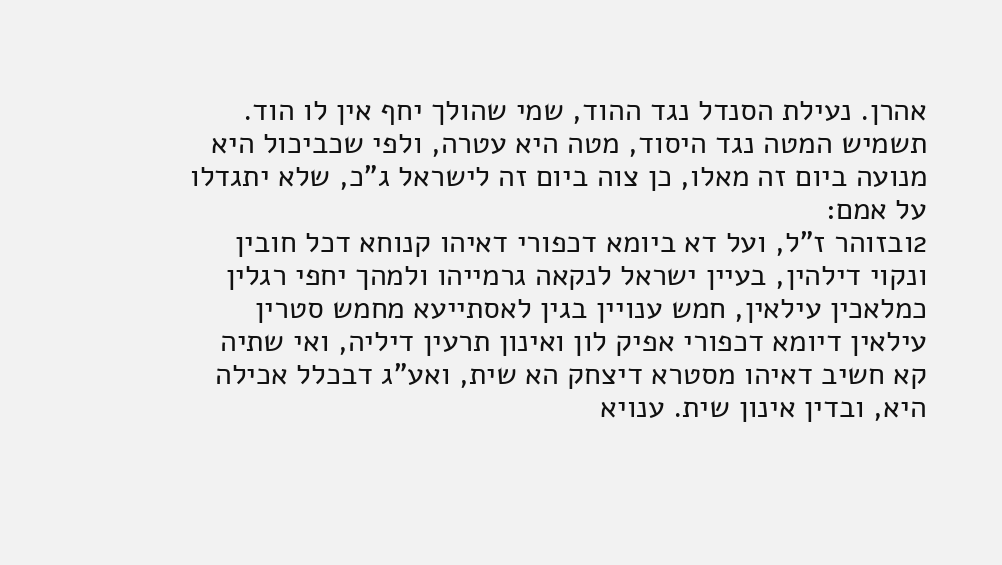אהרן. נעילת הסנדל נגד ההוד, שמי שהולך יחף אין לו הוד. תשמיש המטה נגד היסוד, מטה היא עטרה, ולפי שכביכול היא מנועה ביום זה מאלו, כן צוה ביום זה לישראל ג"כ, שלא יתגדלו על אמם:
2ובזוהר ז"ל, ועל דא ביומא דכפורי דאיהו קנוחא דכל חובין ונקוי דילהין, בעיין ישראל לנקאה גרמייהו ולמהך יחפי רגלין כמלאכין עילאין, חמש ענויין בגין לאסתייעא מחמש סטרין עילאין דיומא דכפורי אפיק לון ואינון תרעין דיליה, ואי שתיה קא חשיב דאיהו מסטרא דיצחק הא שית, ואע"ג דבכלל אכילה היא, ובדין אינון שית. ענויא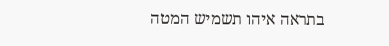בתראה איהו תשמיש המטה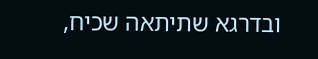ובדרגא שתיתאה שכיח,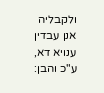ולקבליה אנן עבדין ענויא דא, ע"כ והבן: